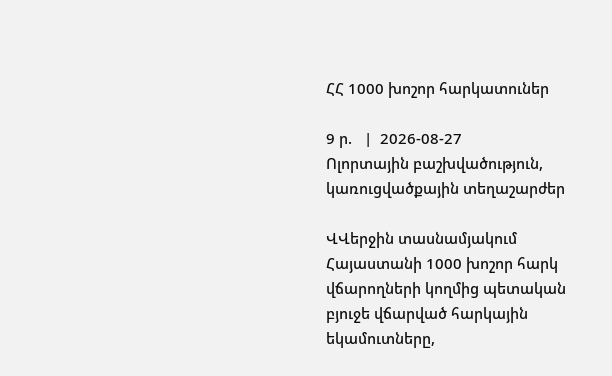ՀՀ 1000 խոշոր հարկատուներ

9 ր.   |  2026-08-27
Ոլորտային բաշխվածություն, կառուցվածքային տեղաշարժեր

ՎՎերջին տասնամյակում Հայաստանի 1000 խոշոր հարկ վճարողների կողմից պետական բյուջե վճարված հարկային եկամուտները,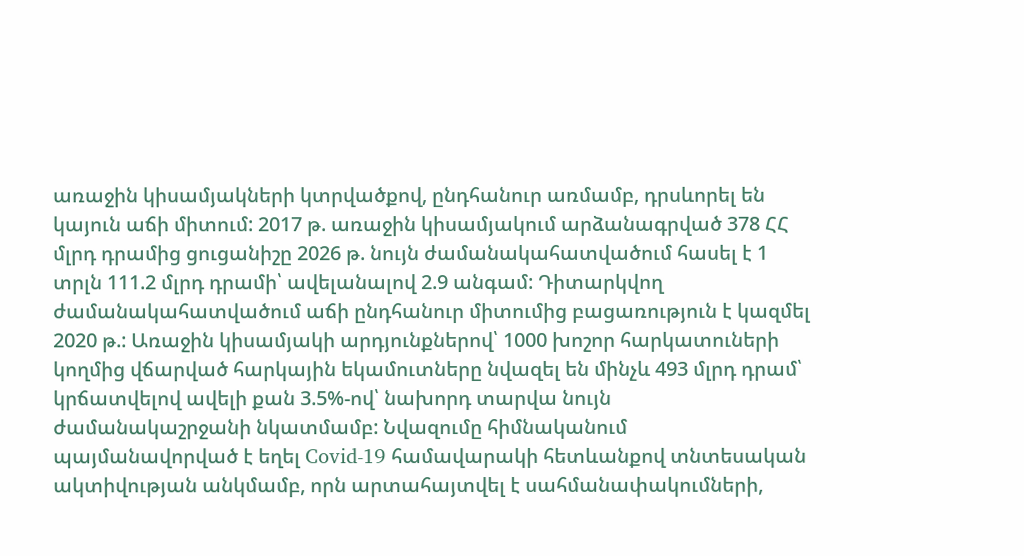առաջին կիսամյակների կտրվածքով, ընդհանուր առմամբ, դրսևորել են կայուն աճի միտում: 2017 թ. առաջին կիսամյակում արձանագրված 378 ՀՀ մլրդ դրամից ցուցանիշը 2026 թ. նույն ժամանակահատվածում հասել է 1 տրլն 111.2 մլրդ դրամի՝ ավելանալով 2.9 անգամ: Դիտարկվող ժամանակահատվածում աճի ընդհանուր միտումից բացառություն է կազմել 2020 թ.: Առաջին կիսամյակի արդյունքներով՝ 1000 խոշոր հարկատուների կողմից վճարված հարկային եկամուտները նվազել են մինչև 493 մլրդ դրամ՝ կրճատվելով ավելի քան 3.5%-ով՝ նախորդ տարվա նույն ժամանակաշրջանի նկատմամբ: Նվազումը հիմնականում պայմանավորված է եղել Covid-19 համավարակի հետևանքով տնտեսական ակտիվության անկմամբ, որն արտահայտվել է սահմանափակումների,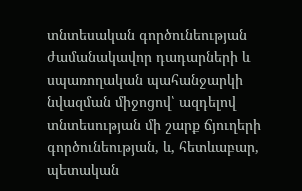տնտեսական գործունեության ժամանակավոր դադարների և սպառողական պահանջարկի նվազման միջոցով՝ ազդելով տնտեսության մի շարք ճյուղերի գործունեության, և, հետևաբար, պետական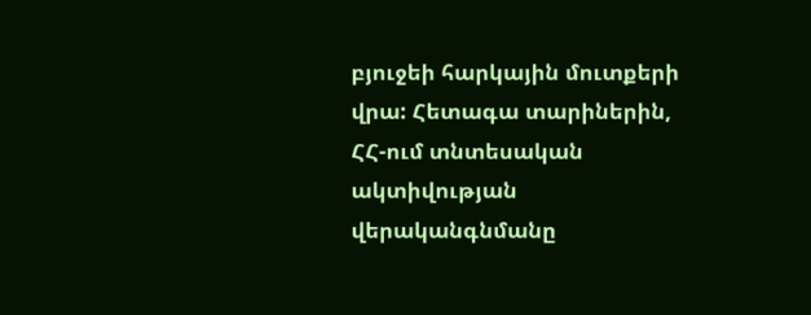բյուջեի հարկային մուտքերի վրա: Հետագա տարիներին, ՀՀ-ում տնտեսական ակտիվության վերականգնմանը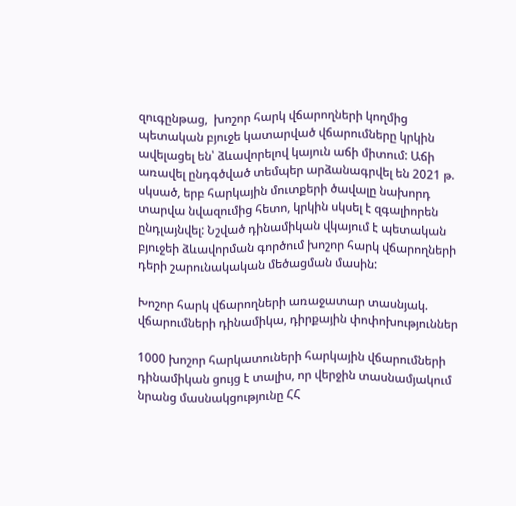զուգընթաց,  խոշոր հարկ վճարողների կողմից պետական բյուջե կատարված վճարումները կրկին ավելացել են՝ ձևավորելով կայուն աճի միտում: Աճի առավել ընդգծված տեմպեր արձանագրվել են 2021 թ. սկսած, երբ հարկային մուտքերի ծավալը նախորդ տարվա նվազումից հետո, կրկին սկսել է զգալիորեն ընդլայնվել: Նշված դինամիկան վկայում է պետական բյուջեի ձևավորման գործում խոշոր հարկ վճարողների դերի շարունակական մեծացման մասին:

Խոշոր հարկ վճարողների առաջատար տասնյակ.
վճարումների դինամիկա, դիրքային փոփոխություններ

1000 խոշոր հարկատուների հարկային վճարումների դինամիկան ցույց է տալիս, որ վերջին տասնամյակում նրանց մասնակցությունը ՀՀ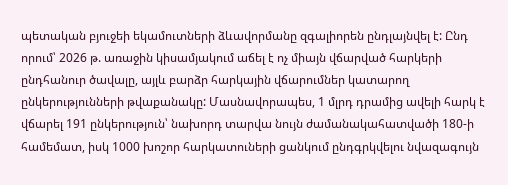պետական բյուջեի եկամուտների ձևավորմանը զգալիորեն ընդլայնվել է: Ընդ որում՝ 2026 թ. առաջին կիսամյակում աճել է ոչ միայն վճարված հարկերի ընդհանուր ծավալը, այլև բարձր հարկային վճարումներ կատարող ընկերությունների թվաքանակը: Մասնավորապես, 1 մլրդ դրամից ավելի հարկ է վճարել 191 ընկերություն՝ նախորդ տարվա նույն ժամանակահատվածի 180-ի համեմատ, իսկ 1000 խոշոր հարկատուների ցանկում ընդգրկվելու նվազագույն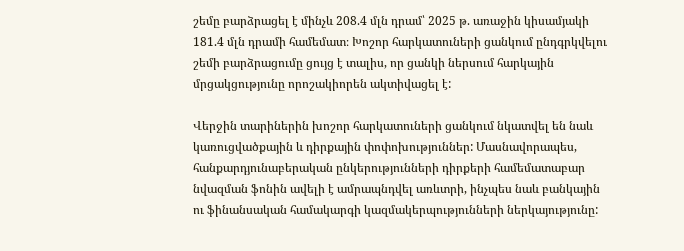շեմը բարձրացել է մինչև 208.4 մլն դրամ՝ 2025 թ. առաջին կիսամյակի 181.4 մլն դրամի համեմատ։ Խոշոր հարկատուների ցանկում ընդգրկվելու շեմի բարձրացումը ցույց է տալիս, որ ցանկի ներսում հարկային մրցակցությունը որոշակիորեն ակտիվացել է:

Վերջին տարիներին խոշոր հարկատուների ցանկում նկատվել են նաև կառուցվածքային և դիրքային փոփոխություններ: Մասնավորապես, հանքարդյունաբերական ընկերությունների դիրքերի համեմատաբար նվազման ֆոնին ավելի է ամրապնդվել առևտրի, ինչպես նաև բանկային ու ֆինանսական համակարգի կազմակերպությունների ներկայությունը: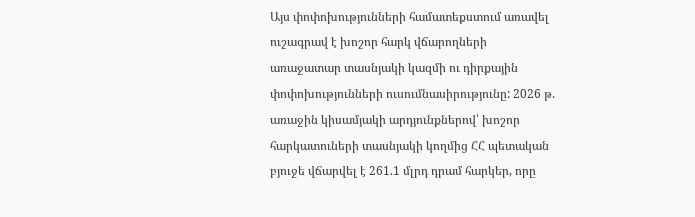Այս փոփոխությունների համատեքստում առավել ուշագրավ է խոշոր հարկ վճարողների առաջատար տասնյակի կազմի ու դիրքային փոփոխությունների ուսումնասիրությունը: 2026 թ. առաջին կիսամյակի արդյունքներով՝ խոշոր հարկատուների տասնյակի կողմից ՀՀ պետական բյուջե վճարվել է 261.1 մլրդ դրամ հարկեր, որը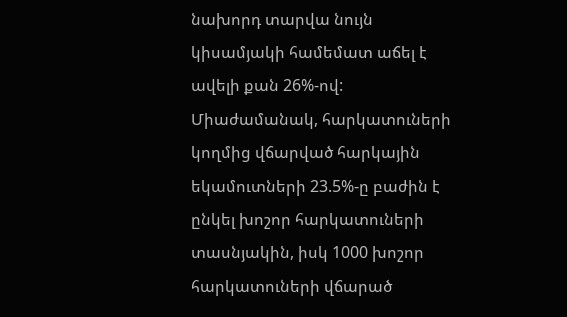նախորդ տարվա նույն կիսամյակի համեմատ աճել է ավելի քան 26%-ով: Միաժամանակ, հարկատուների կողմից վճարված հարկային եկամուտների 23.5%-ը բաժին է ընկել խոշոր հարկատուների տասնյակին, իսկ 1000 խոշոր հարկատուների վճարած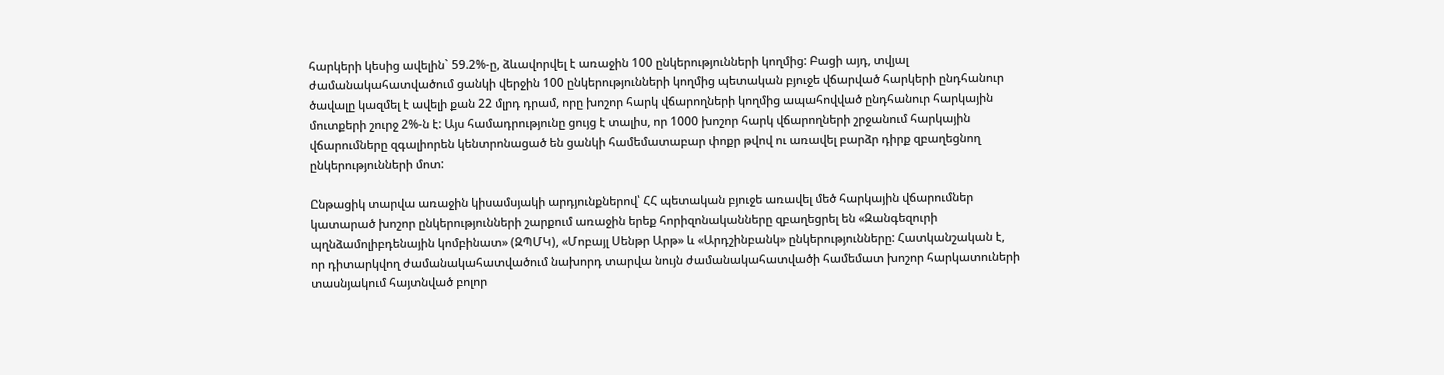հարկերի կեսից ավելին` 59.2%-ը, ձևավորվել է առաջին 100 ընկերությունների կողմից: Բացի այդ, տվյալ ժամանակահատվածում ցանկի վերջին 100 ընկերությունների կողմից պետական բյուջե վճարված հարկերի ընդհանուր ծավալը կազմել է ավելի քան 22 մլրդ դրամ, որը խոշոր հարկ վճարողների կողմից ապահովված ընդհանուր հարկային մուտքերի շուրջ 2%-ն է: Այս համադրությունը ցույց է տալիս, որ 1000 խոշոր հարկ վճարողների շրջանում հարկային վճարումները զգալիորեն կենտրոնացած են ցանկի համեմատաբար փոքր թվով ու առավել բարձր դիրք զբաղեցնող ընկերությունների մոտ:

Ընթացիկ տարվա առաջին կիսամսյակի արդյունքներով՝ ՀՀ պետական բյուջե առավել մեծ հարկային վճարումներ կատարած խոշոր ընկերությունների շարքում առաջին երեք հորիզոնականները զբաղեցրել են «Զանգեզուրի պղնձամոլիբդենային կոմբինատ» (ԶՊՄԿ), «Մոբայլ Սենթր Արթ» և «Արդշինբանկ» ընկերությունները: Հատկանշական է, որ դիտարկվող ժամանակահատվածում նախորդ տարվա նույն ժամանակահատվածի համեմատ խոշոր հարկատուների տասնյակում հայտնված բոլոր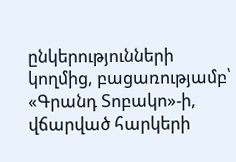ընկերությունների կողմից, բացառությամբ՝ «Գրանդ Տոբակո»-ի, վճարված հարկերի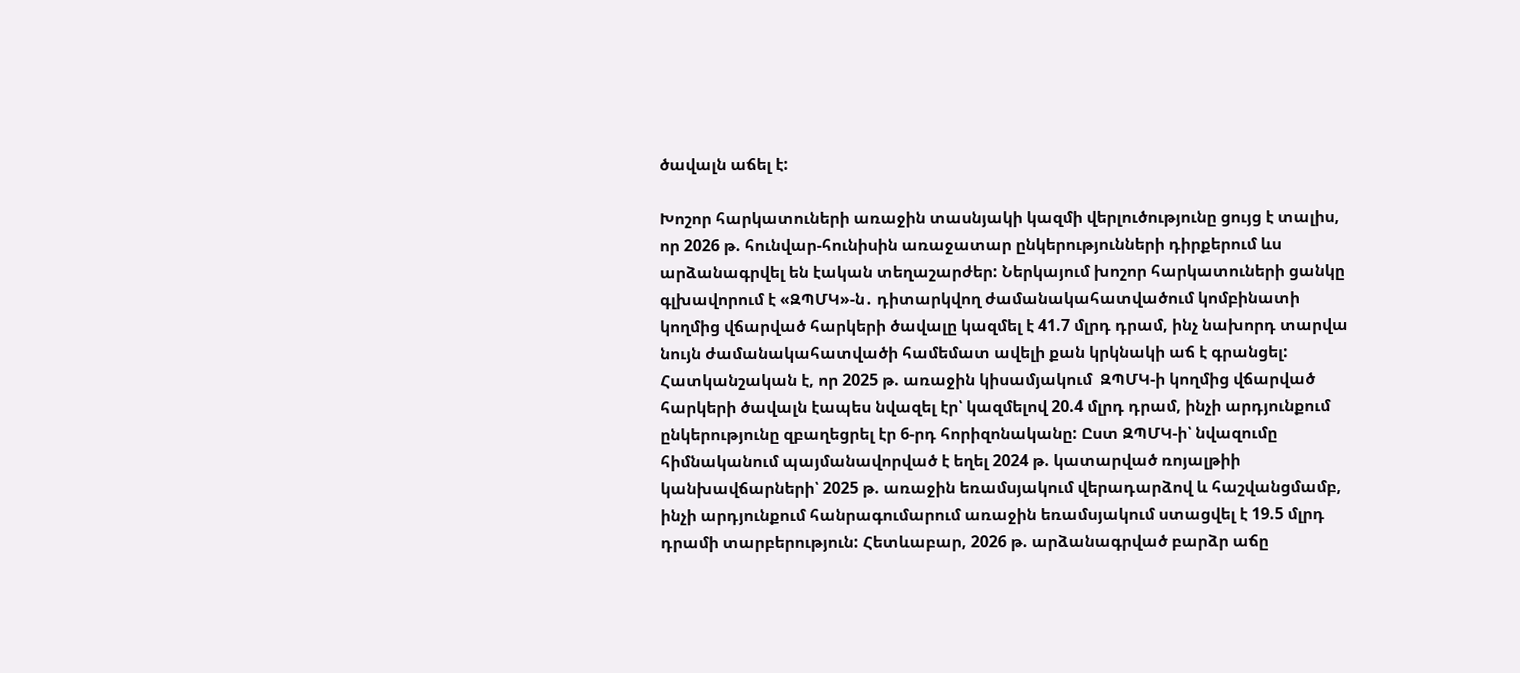ծավալն աճել է:

Խոշոր հարկատուների առաջին տասնյակի կազմի վերլուծությունը ցույց է տալիս, որ 2026 թ. հունվար-հունիսին առաջատար ընկերությունների դիրքերում ևս արձանագրվել են էական տեղաշարժեր: Ներկայում խոշոր հարկատուների ցանկը գլխավորում է «ԶՊՄԿ»-ն․ դիտարկվող ժամանակահատվածում կոմբինատի կողմից վճարված հարկերի ծավալը կազմել է 41.7 մլրդ դրամ, ինչ նախորդ տարվա նույն ժամանակահատվածի համեմատ ավելի քան կրկնակի աճ է գրանցել: Հատկանշական է, որ 2025 թ. առաջին կիսամյակում  ԶՊՄԿ-ի կողմից վճարված հարկերի ծավալն էապես նվազել էր՝ կազմելով 20.4 մլրդ դրամ, ինչի արդյունքում ընկերությունը զբաղեցրել էր 6-րդ հորիզոնականը: Ըստ ԶՊՄԿ-ի՝ նվազումը հիմնականում պայմանավորված է եղել 2024 թ. կատարված ռոյալթիի կանխավճարների՝ 2025 թ. առաջին եռամսյակում վերադարձով և հաշվանցմամբ, ինչի արդյունքում հանրագումարում առաջին եռամսյակում ստացվել է 19.5 մլրդ դրամի տարբերություն: Հետևաբար, 2026 թ. արձանագրված բարձր աճը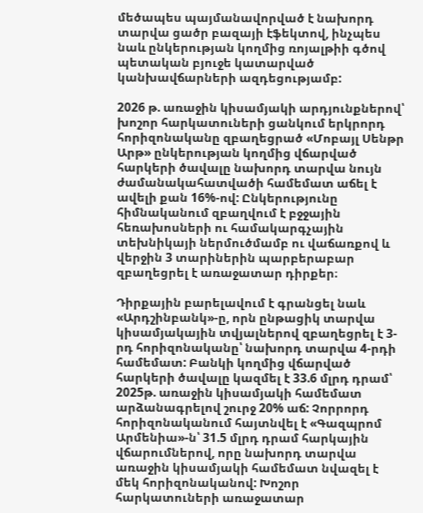մեծապես պայմանավորված է նախորդ տարվա ցածր բազայի էֆեկտով, ինչպես նաև ընկերության կողմից ռոյալթիի գծով պետական բյուջե կատարված կանխավճարների ազդեցությամբ:

2026 թ. առաջին կիսամյակի արդյունքներով՝ խոշոր հարկատուների ցանկում երկրորդ հորիզոնականը զբաղեցրած «Մոբայլ Սենթր Արթ» ընկերության կողմից վճարված հարկերի ծավալը նախորդ տարվա նույն ժամանակահատվածի համեմատ աճել է ավելի քան 16%-ով: Ընկերությունը հիմնականում զբաղվում է բջջային հեռախոսների ու համակարգչային տեխնիկայի ներմուծմամբ ու վաճառքով և վերջին 3 տարիներին պարբերաբար զբաղեցրել է առաջատար դիրքեր։

Դիրքային բարելավում է գրանցել նաև «Արդշինբանկ»-ը, որն ընթացիկ տարվա կիսամյակային տվյալներով զբաղեցրել է 3-րդ հորիզոնականը՝ նախորդ տարվա 4-րդի համեմատ: Բանկի կողմից վճարված հարկերի ծավալը կազմել է 33.6 մլրդ դրամ՝ 2025թ. առաջին կիսամյակի համեմատ արձանագրելով շուրջ 20% աճ: Չորրորդ հորիզոնականում հայտնվել է «Գազպրոմ Արմենիա»-ն՝ 31.5 մլրդ դրամ հարկային վճարումներով, որը նախորդ տարվա առաջին կիսամյակի համեմատ նվազել է մեկ հորիզոնականով: Խոշոր հարկատուների առաջատար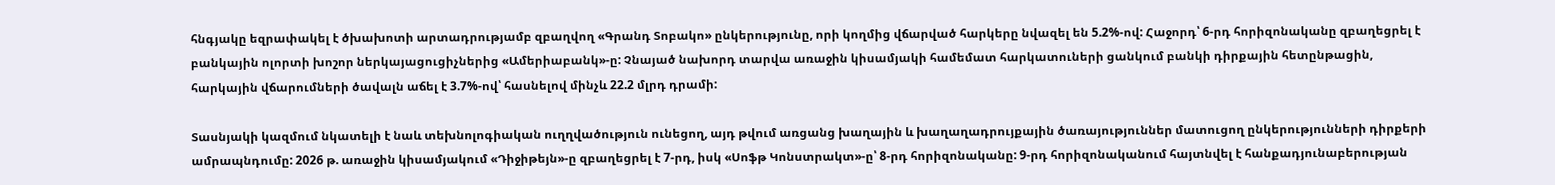հնգյակը եզրափակել է ծխախոտի արտադրությամբ զբաղվող «Գրանդ Տոբակո» ընկերությունը, որի կողմից վճարված հարկերը նվազել են 5.2%-ով: Հաջորդ՝ 6-րդ հորիզոնականը զբաղեցրել է բանկային ոլորտի խոշոր ներկայացուցիչներից «Ամերիաբանկ»-ը: Չնայած նախորդ տարվա առաջին կիսամյակի համեմատ հարկատուների ցանկում բանկի դիրքային հետընթացին, հարկային վճարումների ծավալն աճել է 3.7%-ով՝ հասնելով մինչև 22.2 մլրդ դրամի:

Տասնյակի կազմում նկատելի է նաև տեխնոլոգիական ուղղվածություն ունեցող, այդ թվում առցանց խաղային և խաղաղադրույքային ծառայություններ մատուցող ընկերությունների դիրքերի ամրապնդումը: 2026 թ. առաջին կիսամյակում «Դիջիթեյն»-ը զբաղեցրել է 7-րդ, իսկ «Սոֆթ Կոնստրակտ»-ը՝ 8-րդ հորիզոնականը: 9-րդ հորիզոնականում հայտնվել է հանքադյունաբերության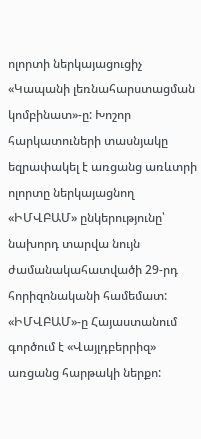ոլորտի ներկայացուցիչ «Կապանի լեռնահարստացման կոմբինատ»-ը: Խոշոր հարկատուների տասնյակը եզրափակել է առցանց առևտրի ոլորտը ներկայացնող «ԻՄՎԲԱՄ» ընկերությունը՝ նախորդ տարվա նույն ժամանակահատվածի 29-րդ հորիզոնականի համեմատ: «ԻՄՎԲԱՄ»-ը Հայաստանում գործում է «Վայլդբերրիզ» առցանց հարթակի ներքո: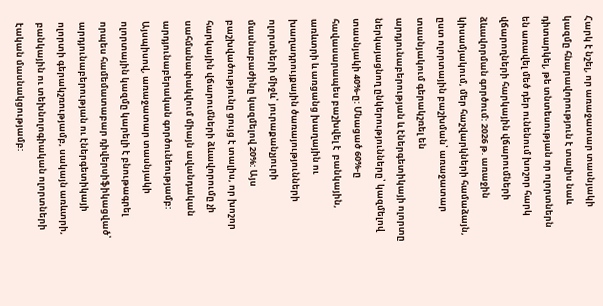Հարկ է նշել, որ առաջատար տասնյակի կազմը հնարավորություն է տալիս նաև դիտարկել, թե տնտեսության որ ոլորտներն են առավել մեծ դեր ունենում խոշոր հարկ վճարողների հարկային վճարումների ձևավորման գործում: 2026 թ. առաջին կիսամյակում, մեր հաշվարկների համաձայն, ըստ ոլորտային բաշխման՝ առաջատար տասնյակում գերակշռել են արդյունաբերության և էներգետիկայի ոլորտը ներկայացնող ընկերությունները՝ կազմելով տասնյակի 40%-ը: Մնացած 60%-ը հավասարապես բաշխվել է  բանկային, առևտրի և առցանց խաղային ու խաղադրույքային ծառայությունների ոլորտների միջև՝ յուրաքանչյուրի մասնաբաժինը կազմելով 20%: Այս բաշխվածությունը ցույց է տալիս, որ խոշոր հարկային վճարումների ձևավորումը չի սահմանափակվում միայն ավանդական արդյունաբերական գործունեությամբ: Այսպիսով, առաջատար տասնյակի ոլորտային կազմը կարելի է բնութագրել որպես համեմատաբար դիվերսիֆիկացված՝ արդյունաբերության ու էներգետիկայի ոլորտի գերակշռությամբ, սակայն առևտրի, բանկային ու տեխնոլոգիական ոլորտների էական մասնակցությամբ: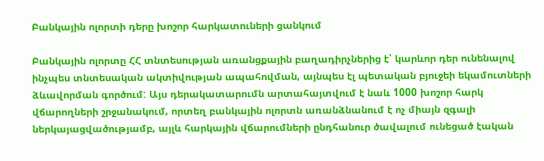Բանկային ոլորտի դերը խոշոր հարկատուների ցանկում

Բանկային ոլորտը ՀՀ տնտեսության առանցքային բաղադիրչներից է՝ կարևոր դեր ունենալով ինչպես տնտեսական ակտիվության ապահովման, այնպես էլ պետական բյուջեի եկամուտների ձևավորման գործում: Այս դերակատարումն արտահայտվում է նաև 1000 խոշոր հարկ վճարողների շրջանակում, որտեղ բանկային ոլորտն առանձնանում է ոչ միայն զգալի ներկայացվածությամբ, այլև հարկային վճարումների ընդհանուր ծավալում ունեցած էական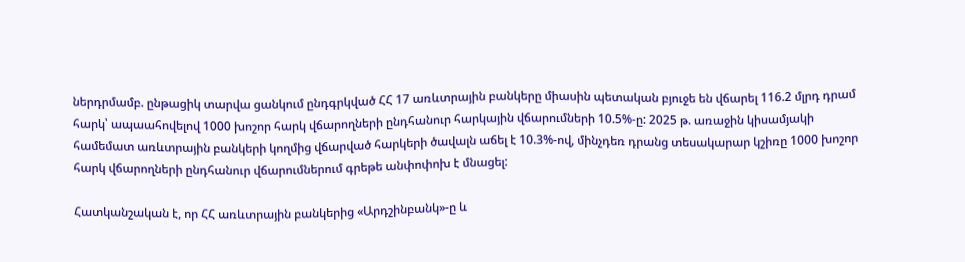ներդրմամբ. ընթացիկ տարվա ցանկում ընդգրկված ՀՀ 17 առևտրային բանկերը միասին պետական բյուջե են վճարել 116.2 մլրդ դրամ հարկ՝ ապաահովելով 1000 խոշոր հարկ վճարողների ընդհանուր հարկային վճարումների 10.5%-ը: 2025 թ. առաջին կիսամյակի համեմատ առևտրային բանկերի կողմից վճարված հարկերի ծավալն աճել է 10.3%-ով, մինչդեռ դրանց տեսակարար կշիռը 1000 խոշոր հարկ վճարողների ընդհանուր վճարումներում գրեթե անփոփոխ է մնացել:

Հատկանշական է, որ ՀՀ առևտրային բանկերից «Արդշինբանկ»-ը և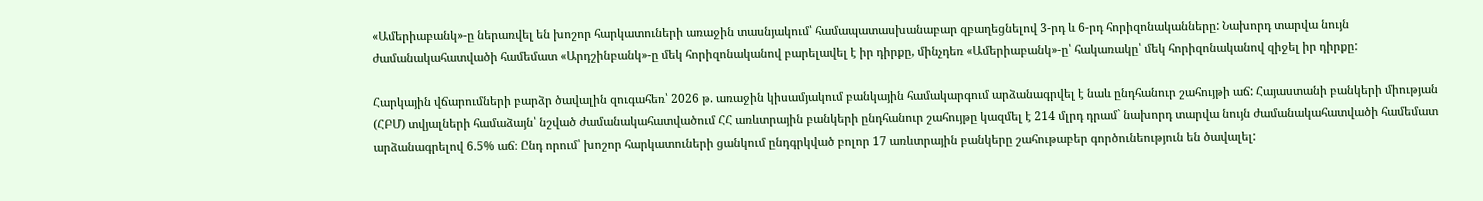«Ամերիաբանկ»-ը ներառվել են խոշոր հարկատուների առաջին տասնյակում՝ համապատասխանաբար զբաղեցնելով 3-րդ և 6-րդ հորիզոնականները: Նախորդ տարվա նույն ժամանակահատվածի համեմատ «Արդշինբանկ»-ը մեկ հորիզոնականով բարելավել է իր դիրքը, մինչդեռ «Ամերիաբանկ»-ը՝ հակառակը՝ մեկ հորիզոնականով զիջել իր դիրքը:

Հարկային վճարումների բարձր ծավալին զուգահեռ՝ 2026 թ. առաջին կիսամյակում բանկային համակարգում արձանագրվել է նաև ընդհանուր շահույթի աճ: Հայաստանի բանկերի միության (ՀԲՄ) տվյալների համաձայն՝ նշված ժամանակահատվածում ՀՀ առևտրային բանկերի ընդհանուր շահույթը կազմել է 214 մլրդ դրամ` նախորդ տարվա նույն ժամանակահատվածի համեմատ արձանագրելով 6.5% աճ։ Ընդ որում՝ խոշոր հարկատուների ցանկում ընդգրկված բոլոր 17 առևտրային բանկերը շահութաբեր գործունեություն են ծավալել: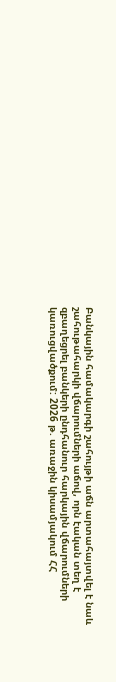Բանկային համակարգի շահույթի աճն արտահայտվել է նաև շահութահարկի վճարումների աճով, որն էական տեղ է զբաղեցրել բանկերի ընդհանուր հարկային վճարումների կառուցվածքում: 2026 թ. առաջին կիսամյակում ՀՀ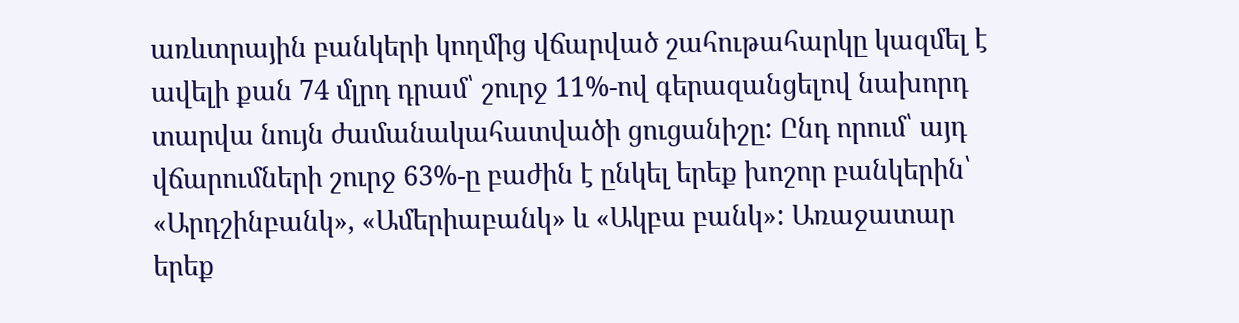առևտրային բանկերի կողմից վճարված շահութահարկը կազմել է ավելի քան 74 մլրդ դրամ՝ շուրջ 11%-ով գերազանցելով նախորդ տարվա նույն ժամանակահատվածի ցուցանիշը: Ընդ որում՝ այդ վճարումների շուրջ 63%-ը բաժին է ընկել երեք խոշոր բանկերին՝ «Արդշինբանկ», «Ամերիաբանկ» և «Ակբա բանկ»: Առաջատար երեք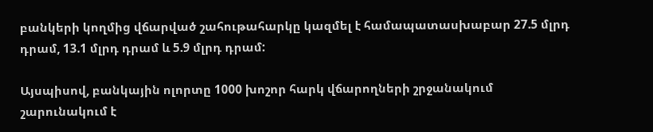բանկերի կողմից վճարված շահութահարկը կազմել է համապատասխաբար 27.5 մլրդ դրամ, 13.1 մլրդ դրամ և 5.9 մլրդ դրամ:

Այսպիսով, բանկային ոլորտը 1000 խոշոր հարկ վճարողների շրջանակում շարունակում է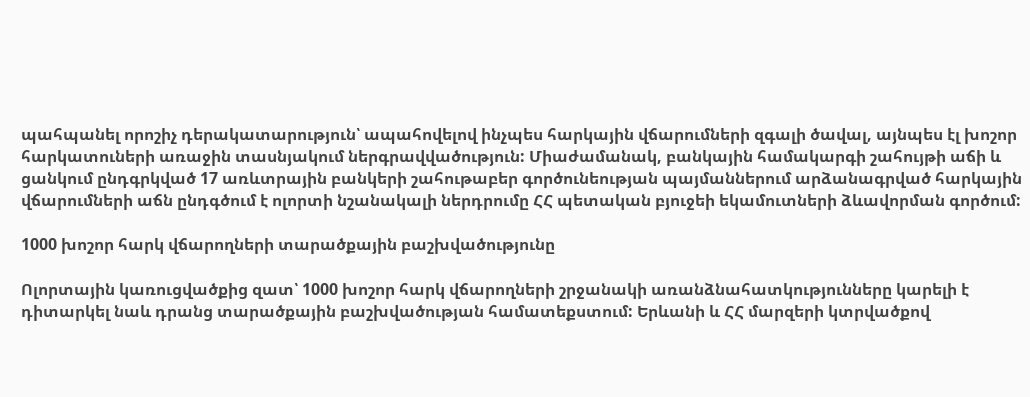պահպանել որոշիչ դերակատարություն՝ ապահովելով ինչպես հարկային վճարումների զգալի ծավալ, այնպես էլ խոշոր հարկատուների առաջին տասնյակում ներգրավվածություն: Միաժամանակ, բանկային համակարգի շահույթի աճի և ցանկում ընդգրկված 17 առևտրային բանկերի շահութաբեր գործունեության պայմաններում արձանագրված հարկային վճարումների աճն ընդգծում է ոլորտի նշանակալի ներդրումը ՀՀ պետական բյուջեի եկամուտների ձևավորման գործում:

1000 խոշոր հարկ վճարողների տարածքային բաշխվածությունը

Ոլորտային կառուցվածքից զատ՝ 1000 խոշոր հարկ վճարողների շրջանակի առանձնահատկությունները կարելի է դիտարկել նաև դրանց տարածքային բաշխվածության համատեքստում: Երևանի և ՀՀ մարզերի կտրվածքով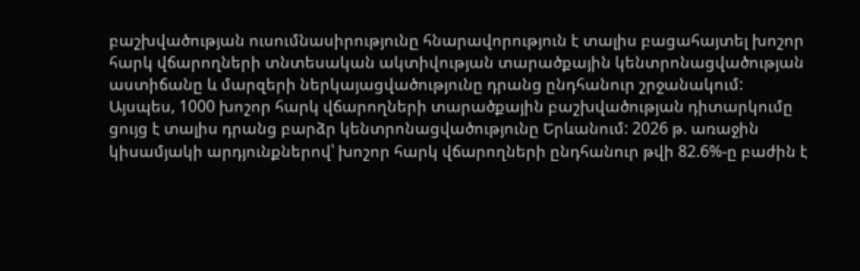բաշխվածության ուսումնասիրությունը հնարավորություն է տալիս բացահայտել խոշոր հարկ վճարողների տնտեսական ակտիվության տարածքային կենտրոնացվածության աստիճանը և մարզերի ներկայացվածությունը դրանց ընդհանուր շրջանակում: Այսպես, 1000 խոշոր հարկ վճարողների տարածքային բաշխվածության դիտարկումը ցույց է տալիս դրանց բարձր կենտրոնացվածությունը Երևանում: 2026 թ. առաջին կիսամյակի արդյունքներով՝ խոշոր հարկ վճարողների ընդհանուր թվի 82.6%-ը բաժին է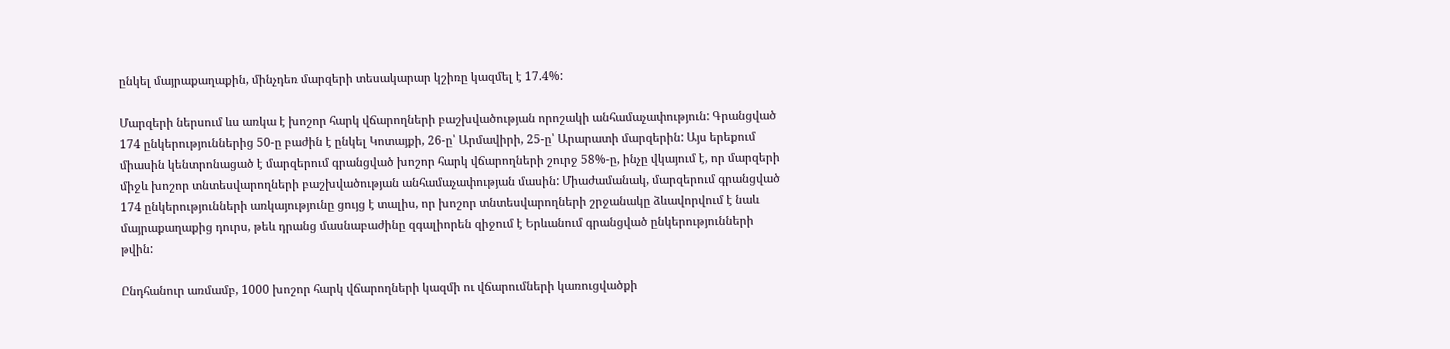ընկել մայրաքաղաքին, մինչդեռ մարզերի տեսակարար կշիռը կազմել է 17.4%:

Մարզերի ներսում ևս առկա է խոշոր հարկ վճարողների բաշխվածության որոշակի անհամաչափություն: Գրանցված 174 ընկերություններից 50-ը բաժին է ընկել Կոտայքի, 26-ը՝ Արմավիրի, 25-ը՝ Արարատի մարզերին: Այս երեքում միասին կենտրոնացած է մարզերում գրանցված խոշոր հարկ վճարողների շուրջ 58%-ը, ինչը վկայում է, որ մարզերի միջև խոշոր տնտեսվարողների բաշխվածության անհամաչափության մասին: Միաժամանակ, մարզերում գրանցված 174 ընկերությունների առկայությունը ցույց է տալիս, որ խոշոր տնտեսվարողների շրջանակը ձևավորվում է նաև մայրաքաղաքից դուրս, թեև դրանց մասնաբաժինը զգալիորեն զիջում է Երևանում գրանցված ընկերությունների թվին:

Ընդհանուր առմամբ, 1000 խոշոր հարկ վճարողների կազմի ու վճարումների կառուցվածքի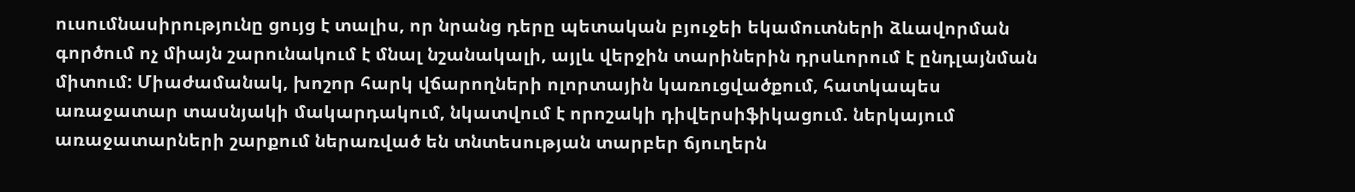ուսումնասիրությունը ցույց է տալիս, որ նրանց դերը պետական բյուջեի եկամուտների ձևավորման գործում ոչ միայն շարունակում է մնալ նշանակալի, այլև վերջին տարիներին դրսևորում է ընդլայնման միտում: Միաժամանակ, խոշոր հարկ վճարողների ոլորտային կառուցվածքում, հատկապես առաջատար տասնյակի մակարդակում, նկատվում է որոշակի դիվերսիֆիկացում. ներկայում առաջատարների շարքում ներառված են տնտեսության տարբեր ճյուղերն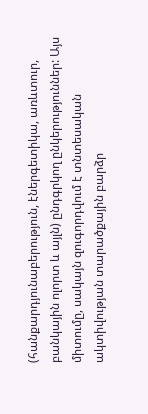(հանքարդյունաբերություն, էներգետիկա, առևտուր, բանկային ոլորտ և այլն) ընդգրկող ընկերություններ: Այս միտումը, սակայն զուգորդվում է տնտեսական ակտիվության տարածքային բարձր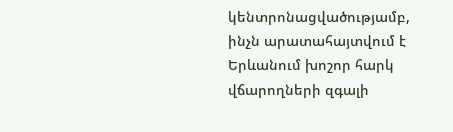կենտրոնացվածությամբ, ինչն արատահայտվում է Երևանում խոշոր հարկ վճարողների զգալի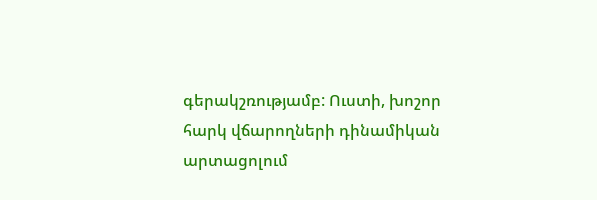գերակշռությամբ: Ուստի, խոշոր հարկ վճարողների դինամիկան արտացոլում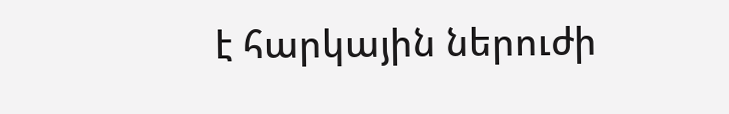է հարկային ներուժի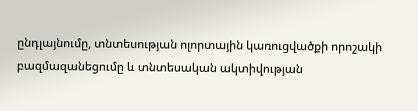ընդլայնումը, տնտեսության ոլորտային կառուցվածքի որոշակի բազմազանեցումը և տնտեսական ակտիվության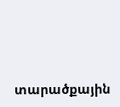տարածքային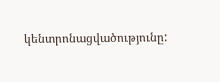կենտրոնացվածությունը: